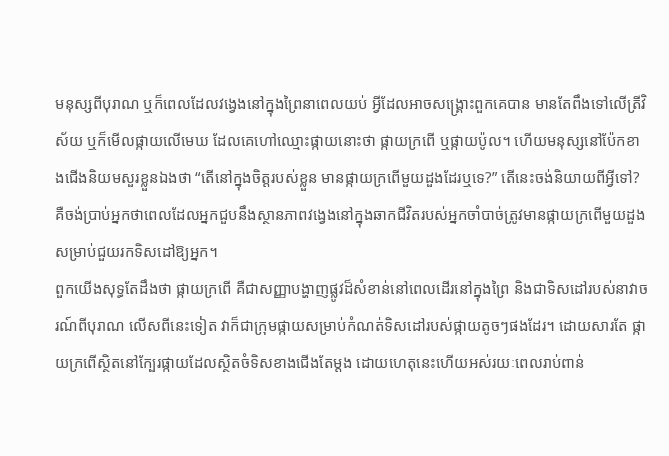មនុស្សពីបុរាណ ឬក៏ពេលដែលវង្វេងនៅក្នុងព្រៃនាពេលយប់ អ្វីដែលអាចសង្គ្រោះពួកគេបាន មានតែពឹងទៅលើត្រីវិស័យ ឬក៏មើលផ្កាយលើមេឃ ដែលគេហៅឈ្មោះផ្កាយនោះថា ផ្កាយក្រពើ ឬផ្កាយប៉ូល។ ហើយមនុស្សនៅប៉ែកខាងជើងនិយមសួរខ្លួនឯងថា “តើនៅក្នុងចិត្តរបស់ខ្លួន មានផ្កាយក្រពើមួយដួងដែរឬទេ?” តើនេះចង់និយាយពីអ្វីទៅ? គឺចង់ប្រាប់អ្នកថាពេលដែលអ្នកជួបនឹងស្ថានភាពវង្វេងនៅក្នុងឆាកជីវិតរបស់អ្នកចាំបាច់ត្រូវមានផ្កាយក្រពើមួយដួងសម្រាប់ជួយរកទិសដៅឱ្យអ្នក។
ពួកយើងសុទ្ធតែដឹងថា ផ្កាយក្រពើ គឺជាសញ្ញាបង្ហាញផ្លូវដ៏សំខាន់នៅពេលដើរនៅក្នុងព្រៃ និងជាទិសដៅរបស់នាវាចរណ៍ពីបុរាណ លើសពីនេះទៀត វាក៏ជាក្រុមផ្កាយសម្រាប់កំណត់ទិសដៅរបស់ផ្កាយតូចៗផងដែរ។ ដោយសារតែ ផ្កាយក្រពើស្ថិតនៅក្បែរផ្កាយដែលស្ថិតចំទិសខាងជើងតែម្តង ដោយហេតុនេះហើយអស់រយៈពេលរាប់ពាន់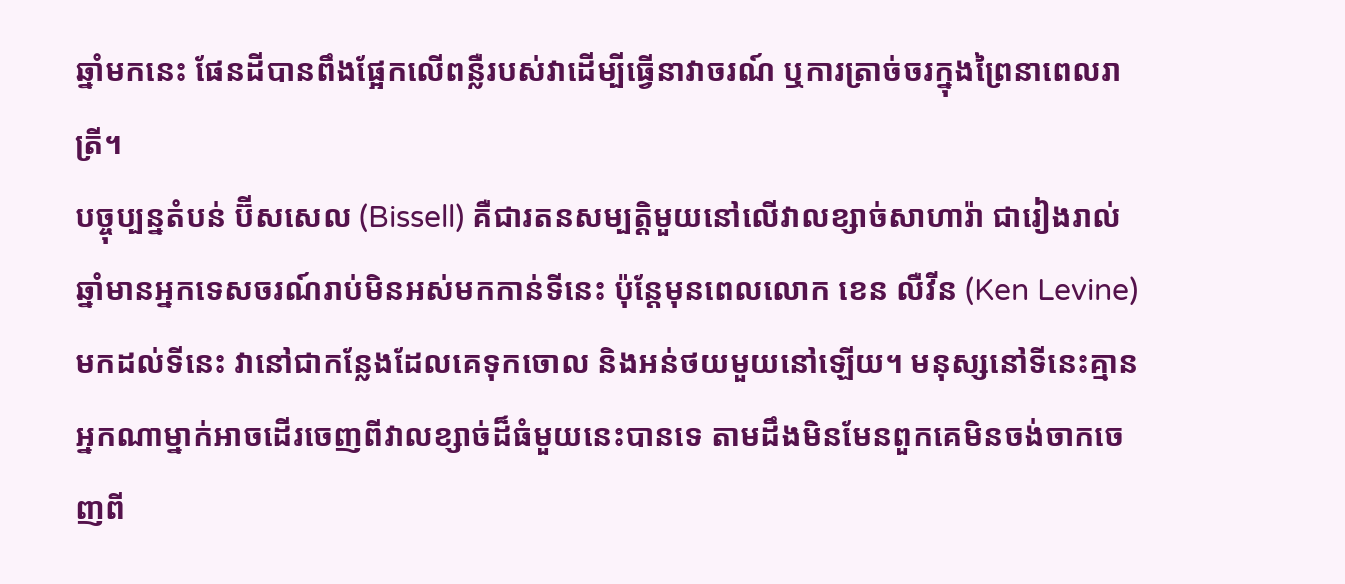ឆ្នាំមកនេះ ផែនដីបានពឹងផ្អែកលើពន្លឺរបស់វាដើម្បីធ្វើនាវាចរណ៍ ឬការត្រាច់ចរក្នុងព្រៃនាពេលរាត្រី។
បច្ចុប្បន្នតំបន់ ប៊ីសសេល (Bissell) គឺជារតនសម្បត្តិមួយនៅលើវាលខ្សាច់សាហារ៉ា ជារៀងរាល់ឆ្នាំមានអ្នកទេសចរណ៍រាប់មិនអស់មកកាន់ទីនេះ ប៉ុន្តែមុនពេលលោក ខេន លឺវីន (Ken Levine) មកដល់ទីនេះ វានៅជាកន្លែងដែលគេទុកចោល និងអន់ថយមួយនៅឡើយ។ មនុស្សនៅទីនេះគ្មានអ្នកណាម្នាក់អាចដើរចេញពីវាលខ្សាច់ដ៏ធំមួយនេះបានទេ តាមដឹងមិនមែនពួកគេមិនចង់ចាកចេញពី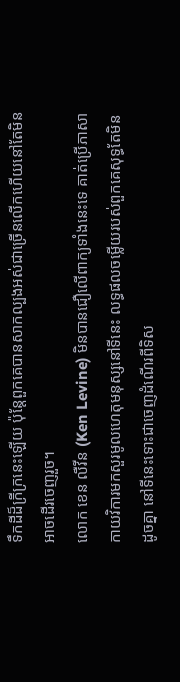ទឹកដីដ៏ក្រីក្រនេះឡើយ ប៉ុន្តែពួកគេបានសាកល្បងអស់ជាច្រើនលើកហើយនៅតែមិនអាចដើរចេញរួច។
លោក ខេន លឺវីន (Ken Levine) មិនបានជឿលើពាក្យទាំងនេះទេ គាត់ប្រើភាសាកាយវិការមកសួរមូលហេតុមនុស្សនៅទីនេះ លទ្ធផលចម្លើយរបស់ពួកគេសុទ្ធតែមិនដូចគ្នា នៅទីនេះទោះជាចេញដំណើរពីទិស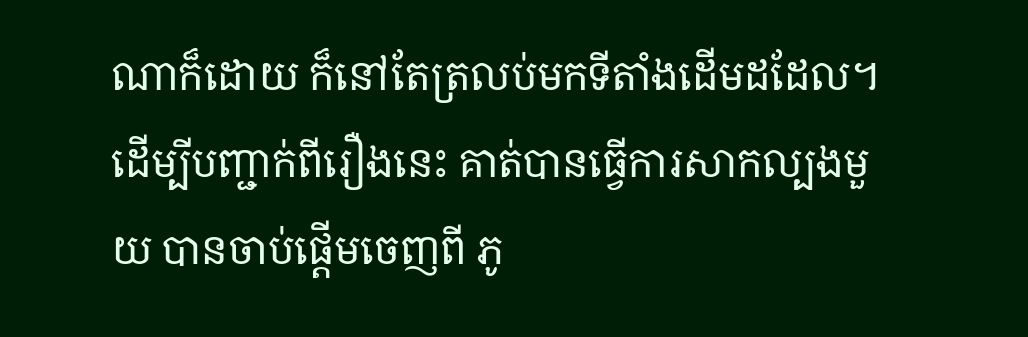ណាក៏ដោយ ក៏នៅតែត្រលប់មកទីតាំងដើមដដែល។ ដើម្បីបញ្ជាក់ពីរឿងនេះ គាត់បានធ្វើការសាកល្បងមួយ បានចាប់ផ្តើមចេញពី ភូ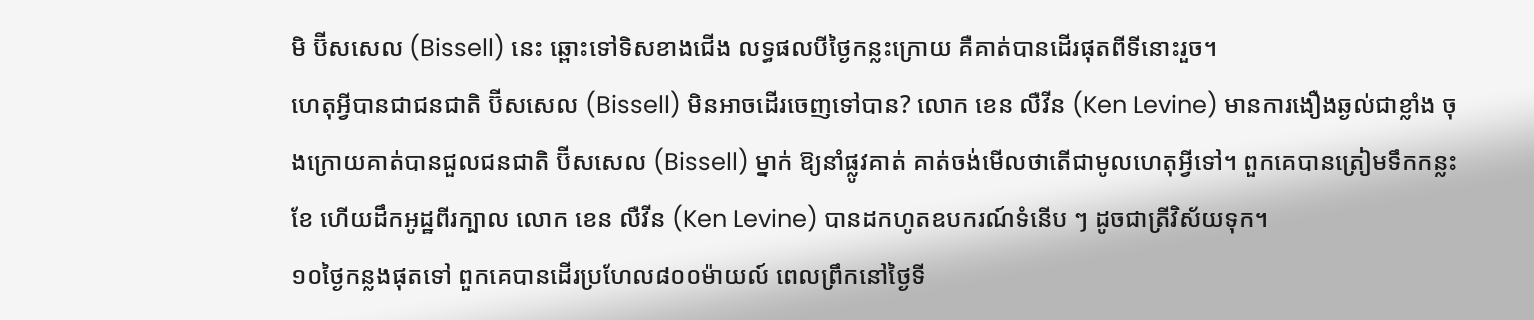មិ ប៊ីសសេល (Bissell) នេះ ឆ្ពោះទៅទិសខាងជើង លទ្ធផលបីថ្ងៃកន្លះក្រោយ គឺគាត់បានដើរផុតពីទីនោះរួច។
ហេតុអ្វីបានជាជនជាតិ ប៊ីសសេល (Bissell) មិនអាចដើរចេញទៅបាន? លោក ខេន លឺវីន (Ken Levine) មានការងឿងឆ្ងល់ជាខ្លាំង ចុងក្រោយគាត់បានជួលជនជាតិ ប៊ីសសេល (Bissell) ម្នាក់ ឱ្យនាំផ្លូវគាត់ គាត់ចង់មើលថាតើជាមូលហេតុអ្វីទៅ។ ពួកគេបានត្រៀមទឹកកន្លះខែ ហើយដឹកអូដ្ឋពីរក្បាល លោក ខេន លឺវីន (Ken Levine) បានដកហូតឧបករណ៍ទំនើប ៗ ដូចជាត្រីវិស័យទុក។
១០ថ្ងៃកន្លងផុតទៅ ពួកគេបានដើរប្រហែល៨០០ម៉ាយល៍ ពេលព្រឹកនៅថ្ងៃទី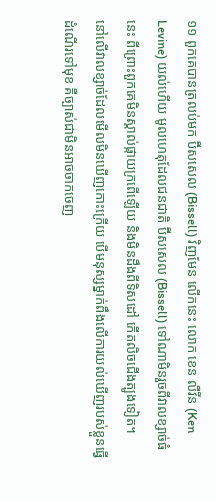១១ ពួកគេបានត្រលប់មក ប៊ីសសេល (Bissell) វិញមែន លើកនេះ លោក ខេន លឺវីន (Ken Levine) យល់ហើយ មូលហេតុដែលជនជាតិ ប៊ីសសេល (Bissell) ទៅណាមិនរួចពីវាលខ្សាច់ធំនេះ ពីព្រោះពួកគេមិនស្គាល់ផ្កាយក្រពើឡើយ និងមិនដឹងពីទិសដៅ កើតលិចជើងត្បូងទៀត។
នៅលើវាលខ្សាច់ដែលមើលមិនឃើញកោះក្រើយ បើមនុស្សម្នាក់ពឹងលើការយល់ឃើញរបស់ខ្លួនធ្វើដំណើរទៅមុខ គឺច្បាស់ជាមិនអាចចាកចេញ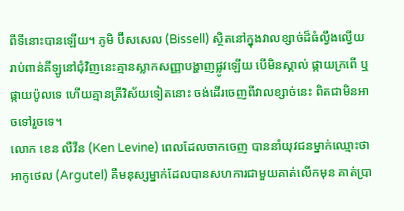ពីទីនោះបានឡើយ។ ភូមិ ប៊ីសសេល (Bissell) ស្ថិតនៅក្នុងវាលខ្សាច់ដ៏ធំល្វឹងល្វើយ រាប់ពាន់គីឡូនៅជុំវិញនេះគ្មានស្លាកសញ្ញាបង្ហាញផ្លូវឡើយ បើមិនស្គាល់ ផ្កាយក្រពើ ឬផ្កាយប៉ូលទេ ហើយគ្មានត្រីវិស័យទៀតនោះ ចង់ដើរចេញពីវាលខ្សាច់នេះ ពិតជាមិនអាចទៅរួចទេ។
លោក ខេន លឺវីន (Ken Levine) ពេលដែលចាកចេញ បាននាំយុវជនម្នាក់ឈ្មោះថា អាកូថេល (Argutel) គឺមនុស្សម្នាក់ដែលបានសហការជាមួយគាត់លើកមុន គាត់ប្រា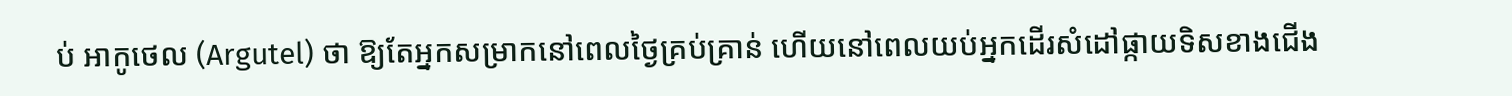ប់ អាកូថេល (Argutel) ថា ឱ្យតែអ្នកសម្រាកនៅពេលថ្ងៃគ្រប់គ្រាន់ ហើយនៅពេលយប់អ្នកដើរសំដៅផ្កាយទិសខាងជើង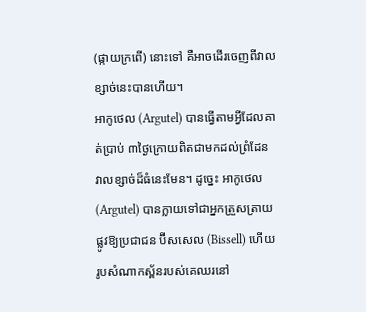(ផ្កាយក្រពើ) នោះទៅ គឺអាចដើរចេញពីវាលខ្សាច់នេះបានហើយ។
អាកូថេល (Argutel) បានធ្វើតាមអ្វីដែលគាត់ប្រាប់ ៣ថ្ងៃក្រោយពិតជាមកដល់ព្រំដែន វាលខ្សាច់ដ៏ធំនេះមែន។ ដូច្នេះ អាកូថេល (Argutel) បានក្លាយទៅជាអ្នកត្រួសត្រាយផ្លូវឱ្យប្រជាជន ប៊ីសសេល (Bissell) ហើយរូបសំណាកស្ព័នរបស់គេឈរនៅ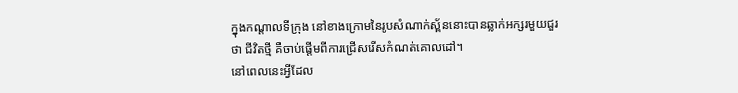ក្នុងកណ្តាលទីក្រុង នៅខាងក្រោមនៃរូបសំណាក់ស្ព័ននោះបានឆ្លាក់អក្សរមួយជួរថា ជីវិតថ្មី គឺចាប់ផ្តើមពីការជ្រើសរើសកំណត់គោលដៅ។
នៅពេលនេះអ្វីដែល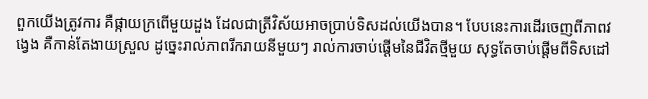ពួកយើងត្រូវការ គឺផ្កាយក្រពើមួយដួង ដែលជាត្រីវិស័យអាចប្រាប់ទិសដល់យើងបាន។ បែបនេះការដើរចេញពីភាពវង្វេង គឺកាន់តែងាយស្រួល ដូច្នេះរាល់ភាពរីករាយនីមួយៗ រាល់ការចាប់ផ្តើមនៃជីវិតថ្មីមួយ សុទ្ធតែចាប់ផ្តើមពីទិសដៅ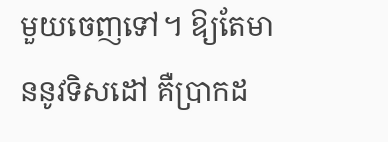មួយចេញទៅ។ ឱ្យតែមាននូវទិសដៅ គឺប្រាកដ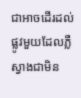ជាអាចដើរដល់ផ្លូវមួយដែលភ្លឺស្វាងជាមិន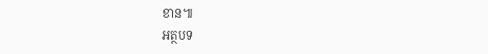ខាន៕
អត្ថបទ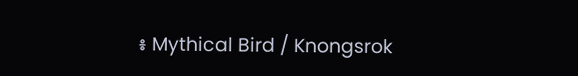៖ Mythical Bird / Knongsrok